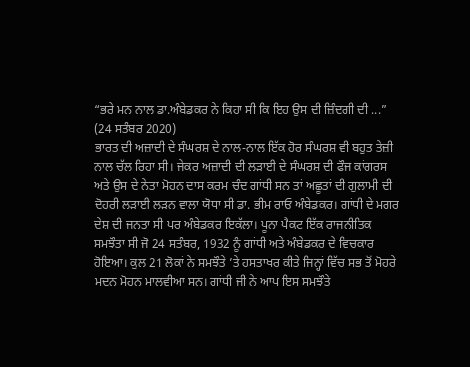“ਭਰੇ ਮਨ ਨਾਲ ਡਾ.ਅੰਬੇਡਕਰ ਨੇ ਕਿਹਾ ਸੀ ਕਿ ਇਹ ਉਸ ਦੀ ਜ਼ਿੰਦਗੀ ਦੀ ...”
(24 ਸਤੰਬਰ 2020)
ਭਾਰਤ ਦੀ ਅਜ਼ਾਦੀ ਦੇ ਸੰਘਰਸ਼ ਦੇ ਨਾਲ-ਨਾਲ ਇੱਕ ਹੋਰ ਸੰਘਰਸ਼ ਵੀ ਬਹੁਤ ਤੇਜ਼ੀ ਨਾਲ ਚੱਲ ਰਿਹਾ ਸੀ। ਜੇਕਰ ਅਜ਼ਾਦੀ ਦੀ ਲੜਾਈ ਦੇ ਸੰਘਰਸ਼ ਦੀ ਫੌਜ ਕਾਂਗਰਸ ਅਤੇ ਉਸ ਦੇ ਨੇਤਾ ਮੋਹਨ ਦਾਸ ਕਰਮ ਚੰਦ ਗਾਂਧੀ ਸਨ ਤਾਂ ਅਛੂਤਾਂ ਦੀ ਗੁਲਾਮੀ ਦੀ ਦੋਹਰੀ ਲੜਾਈ ਲੜਨ ਵਾਲਾ ਯੋਧਾ ਸੀ ਡਾ. ਭੀਮ ਰਾਓ ਅੰਬੇਡਕਰ। ਗਾਂਧੀ ਦੇ ਮਗਰ ਦੇਸ਼ ਦੀ ਜਨਤਾ ਸੀ ਪਰ ਅੰਬੇਡਕਰ ਇਕੱਲਾ। ਪੂਨਾ ਪੈਕਟ ਇੱਕ ਰਾਜਨੀਤਿਕ ਸਮਝੌਤਾ ਸੀ ਜੋ 24 ਸਤੰਬਰ, 1932 ਨੂੰ ਗਾਂਧੀ ਅਤੇ ਅੰਬੇਡਕਰ ਦੇ ਵਿਚਕਾਰ ਹੋਇਆ। ਕੁਲ 21 ਲੋਕਾਂ ਨੇ ਸਮਝੌਤੇ ’ਤੇ ਹਸਤਾਖਰ ਕੀਤੇ ਜਿਨ੍ਹਾਂ ਵਿੱਚ ਸਭ ਤੋਂ ਮੋਹਰੇ ਮਦਨ ਮੋਹਨ ਮਾਲਵੀਆ ਸਨ। ਗਾਂਧੀ ਜੀ ਨੇ ਆਪ ਇਸ ਸਮਝੌਤੇ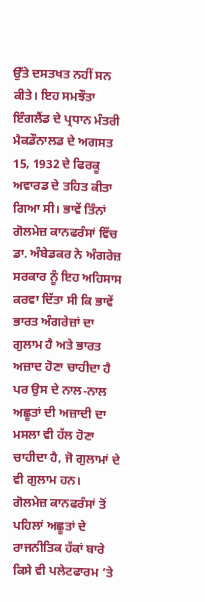ਉੱਤੇ ਦਸਤਖਤ ਨਹੀਂ ਸਨ ਕੀਤੇ। ਇਹ ਸਮਝੌਤਾ ਇੰਗਲੈਂਡ ਦੇ ਪ੍ਰਧਾਨ ਮੰਤਰੀ ਮੈਕਡੌਨਾਲਡ ਦੇ ਅਗਸਤ 15, 1932 ਦੇ ਫਿਰਕੂ ਅਵਾਰਡ ਦੇ ਤਹਿਤ ਕੀਤਾ ਗਿਆ ਸੀ। ਭਾਵੇਂ ਤਿੰਨਾਂ ਗੋਲਮੇਜ਼ ਕਾਨਫਰੰਸਾਂ ਵਿੱਚ ਡਾ. ਅੰਬੇਡਕਰ ਨੇ ਅੰਗਰੇਜ਼ ਸਰਕਾਰ ਨੂੰ ਇਹ ਅਹਿਸਾਸ ਕਰਵਾ ਦਿੱਤਾ ਸੀ ਕਿ ਭਾਵੇਂ ਭਾਰਤ ਅੰਗਰੇਜ਼ਾਂ ਦਾ ਗੁਲਾਮ ਹੈ ਅਤੇ ਭਾਰਤ ਅਜ਼ਾਦ ਹੋਣਾ ਚਾਹੀਦਾ ਹੈ ਪਰ ਉਸ ਦੇ ਨਾਲ-ਨਾਲ ਅਛੂਤਾਂ ਦੀ ਅਜ਼ਾਦੀ ਦਾ ਮਸਲਾ ਵੀ ਹੱਲ ਹੋਣਾ ਚਾਹੀਦਾ ਹੈ, ਜੋ ਗੁਲਾਮਾਂ ਦੇ ਵੀ ਗੁਲਾਮ ਹਨ।
ਗੋਲਮੇਜ਼ ਕਾਨਫਰੰਸਾਂ ਤੋਂ ਪਹਿਲਾਂ ਅਛੂਤਾਂ ਦੇ ਰਾਜਨੀਤਿਕ ਹੱਕਾਂ ਬਾਰੇ ਕਿਸੇ ਵੀ ਪਲੇਟਫਾਰਮ ’ਤੇ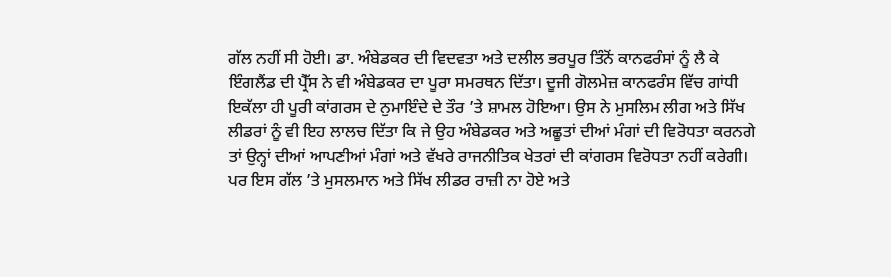ਗੱਲ ਨਹੀਂ ਸੀ ਹੋਈ। ਡਾ. ਅੰਬੇਡਕਰ ਦੀ ਵਿਦਵਤਾ ਅਤੇ ਦਲੀਲ ਭਰਪੂਰ ਤਿੰਨੋਂ ਕਾਨਫਰੰਸਾਂ ਨੂੰ ਲੈ ਕੇ ਇੰਗਲੈਂਡ ਦੀ ਪ੍ਰੈੱਸ ਨੇ ਵੀ ਅੰਬੇਡਕਰ ਦਾ ਪੂਰਾ ਸਮਰਥਨ ਦਿੱਤਾ। ਦੂਜੀ ਗੋਲਮੇਜ਼ ਕਾਨਫਰੰਸ ਵਿੱਚ ਗਾਂਧੀ ਇਕੱਲਾ ਹੀ ਪੂਰੀ ਕਾਂਗਰਸ ਦੇ ਨੁਮਾਇੰਦੇ ਦੇ ਤੌਰ ’ਤੇ ਸ਼ਾਮਲ ਹੋਇਆ। ਉਸ ਨੇ ਮੁਸਲਿਮ ਲੀਗ ਅਤੇ ਸਿੱਖ ਲੀਡਰਾਂ ਨੂੰ ਵੀ ਇਹ ਲਾਲਚ ਦਿੱਤਾ ਕਿ ਜੇ ਉਹ ਅੰਬੇਡਕਰ ਅਤੇ ਅਛੂਤਾਂ ਦੀਆਂ ਮੰਗਾਂ ਦੀ ਵਿਰੋਧਤਾ ਕਰਨਗੇ ਤਾਂ ਉਨ੍ਹਾਂ ਦੀਆਂ ਆਪਣੀਆਂ ਮੰਗਾਂ ਅਤੇ ਵੱਖਰੇ ਰਾਜਨੀਤਿਕ ਖੇਤਰਾਂ ਦੀ ਕਾਂਗਰਸ ਵਿਰੋਧਤਾ ਨਹੀਂ ਕਰੇਗੀ। ਪਰ ਇਸ ਗੱਲ ’ਤੇ ਮੁਸਲਮਾਨ ਅਤੇ ਸਿੱਖ ਲੀਡਰ ਰਾਜ਼ੀ ਨਾ ਹੋਏ ਅਤੇ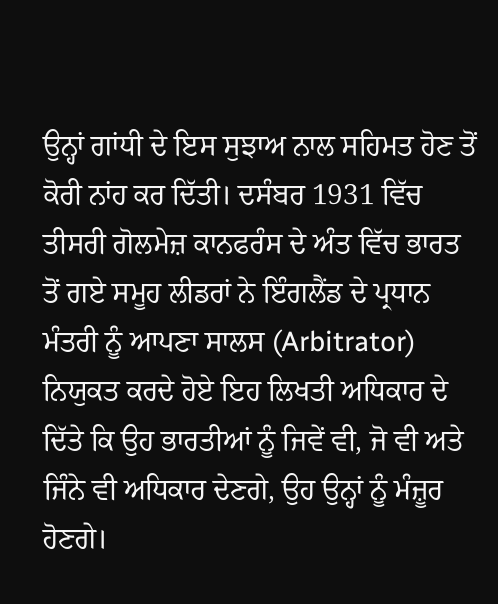ਉਨ੍ਹਾਂ ਗਾਂਧੀ ਦੇ ਇਸ ਸੁਝਾਅ ਨਾਲ ਸਹਿਮਤ ਹੋਣ ਤੋਂ ਕੋਰੀ ਨਾਂਹ ਕਰ ਦਿੱਤੀ। ਦਸੰਬਰ 1931 ਵਿੱਚ ਤੀਸਰੀ ਗੋਲਮੇਜ਼ ਕਾਨਫਰੰਸ ਦੇ ਅੰਤ ਵਿੱਚ ਭਾਰਤ ਤੋਂ ਗਏ ਸਮੂਹ ਲੀਡਰਾਂ ਨੇ ਇੰਗਲੈਂਡ ਦੇ ਪ੍ਰਧਾਨ ਮੰਤਰੀ ਨੂੰ ਆਪਣਾ ਸਾਲਸ (Arbitrator) ਨਿਯੁਕਤ ਕਰਦੇ ਹੋਏ ਇਹ ਲਿਖਤੀ ਅਧਿਕਾਰ ਦੇ ਦਿੱਤੇ ਕਿ ਉਹ ਭਾਰਤੀਆਂ ਨੂੰ ਜਿਵੇਂ ਵੀ, ਜੋ ਵੀ ਅਤੇ ਜਿੰਨੇ ਵੀ ਅਧਿਕਾਰ ਦੇਣਗੇ, ਉਹ ਉਨ੍ਹਾਂ ਨੂੰ ਮੰਜ਼ੂਰ ਹੋਣਗੇ।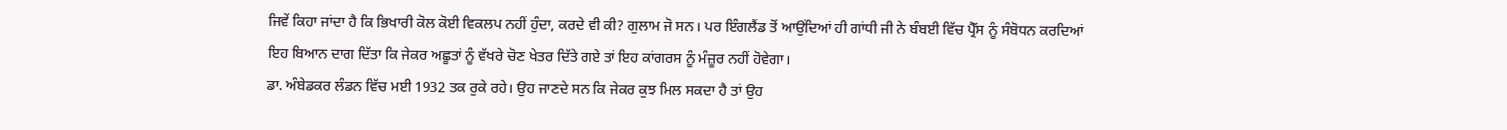ਜਿਵੇਂ ਕਿਹਾ ਜਾਂਦਾ ਹੈ ਕਿ ਭਿਖਾਰੀ ਕੋਲ ਕੋਈ ਵਿਕਲਪ ਨਹੀਂ ਹੁੰਦਾ, ਕਰਦੇ ਵੀ ਕੀ? ਗੁਲਾਮ ਜੋ ਸਨ। ਪਰ ਇੰਗਲੈਂਡ ਤੋਂ ਆਉਂਦਿਆਂ ਹੀ ਗਾਂਧੀ ਜੀ ਨੇ ਬੰਬਈ ਵਿੱਚ ਪ੍ਰੈੱਸ ਨੂੰ ਸੰਬੋਧਨ ਕਰਦਿਆਂ ਇਹ ਬਿਆਨ ਦਾਗ ਦਿੱਤਾ ਕਿ ਜੇਕਰ ਅਛੂਤਾਂ ਨੂੰ ਵੱਖਰੇ ਚੋਣ ਖੇਤਰ ਦਿੱਤੇ ਗਏ ਤਾਂ ਇਹ ਕਾਂਗਰਸ ਨੂੰ ਮੰਜ਼ੂਰ ਨਹੀਂ ਹੋਵੇਗਾ।
ਡਾ. ਅੰਬੇਡਕਰ ਲੰਡਨ ਵਿੱਚ ਮਈ 1932 ਤਕ ਰੁਕੇ ਰਹੇ। ਉਹ ਜਾਣਦੇ ਸਨ ਕਿ ਜੇਕਰ ਕੁਝ ਮਿਲ ਸਕਦਾ ਹੈ ਤਾਂ ਉਹ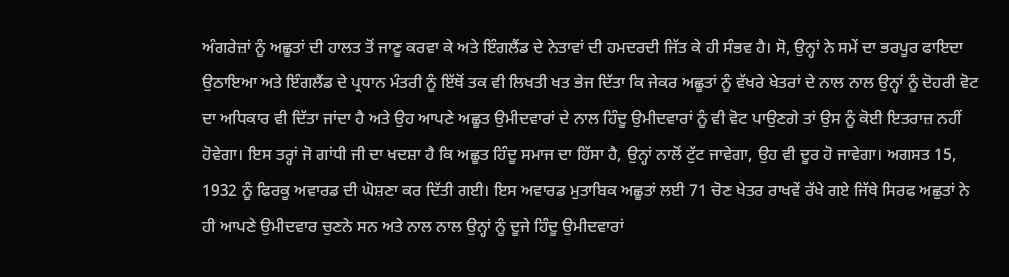ਅੰਗਰੇਜ਼ਾਂ ਨੂੰ ਅਛੂਤਾਂ ਦੀ ਹਾਲਤ ਤੋਂ ਜਾਣੂ ਕਰਵਾ ਕੇ ਅਤੇ ਇੰਗਲੈਂਡ ਦੇ ਨੇਤਾਵਾਂ ਦੀ ਹਮਦਰਦੀ ਜਿੱਤ ਕੇ ਹੀ ਸੰਭਵ ਹੈ। ਸੋ, ਉਨ੍ਹਾਂ ਨੇ ਸਮੇਂ ਦਾ ਭਰਪੂਰ ਫਾਇਦਾ ਉਠਾਇਆ ਅਤੇ ਇੰਗਲੈਂਡ ਦੇ ਪ੍ਰਧਾਨ ਮੰਤਰੀ ਨੂੰ ਇੱਥੋਂ ਤਕ ਵੀ ਲਿਖਤੀ ਖਤ ਭੇਜ ਦਿੱਤਾ ਕਿ ਜੇਕਰ ਅਛੂਤਾਂ ਨੂੰ ਵੱਖਰੇ ਖੇਤਰਾਂ ਦੇ ਨਾਲ ਨਾਲ ਉਨ੍ਹਾਂ ਨੂੰ ਦੋਹਰੀ ਵੋਟ ਦਾ ਅਧਿਕਾਰ ਵੀ ਦਿੱਤਾ ਜਾਂਦਾ ਹੈ ਅਤੇ ਉਹ ਆਪਣੇ ਅਛੂਤ ਉਮੀਦਵਾਰਾਂ ਦੇ ਨਾਲ ਹਿੰਦੂ ਉਮੀਦਵਾਰਾਂ ਨੂੰ ਵੀ ਵੋਟ ਪਾਉਣਗੇ ਤਾਂ ਉਸ ਨੂੰ ਕੋਈ ਇਤਰਾਜ਼ ਨਹੀਂ ਹੋਵੇਗਾ। ਇਸ ਤਰ੍ਹਾਂ ਜੋ ਗਾਂਧੀ ਜੀ ਦਾ ਖਦਸ਼ਾ ਹੈ ਕਿ ਅਛੂਤ ਹਿੰਦੂ ਸਮਾਜ ਦਾ ਹਿੱਸਾ ਹੈ, ਉਨ੍ਹਾਂ ਨਾਲੋਂ ਟੁੱਟ ਜਾਵੇਗਾ, ਉਹ ਵੀ ਦੂਰ ਹੋ ਜਾਵੇਗਾ। ਅਗਸਤ 15, 1932 ਨੂੰ ਫਿਰਕੂ ਅਵਾਰਡ ਦੀ ਘੋਸ਼ਣਾ ਕਰ ਦਿੱਤੀ ਗਈ। ਇਸ ਅਵਾਰਡ ਮੁਤਾਬਿਕ ਅਛੂਤਾਂ ਲਈ 71 ਚੋਣ ਖੇਤਰ ਰਾਖਵੇਂ ਰੱਖੇ ਗਏ ਜਿੱਥੇ ਸਿਰਫ ਅਛੁਤਾਂ ਨੇ ਹੀ ਆਪਣੇ ਉਮੀਦਵਾਰ ਚੁਣਨੇ ਸਨ ਅਤੇ ਨਾਲ ਨਾਲ ਉਨ੍ਹਾਂ ਨੂੰ ਦੂਜੇ ਹਿੰਦੂ ਉਮੀਦਵਾਰਾਂ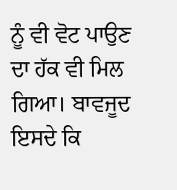ਨੂੰ ਵੀ ਵੋਟ ਪਾਉਣ ਦਾ ਹੱਕ ਵੀ ਮਿਲ ਗਿਆ। ਬਾਵਜੂਦ ਇਸਦੇ ਕਿ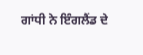ਗਾਂਧੀ ਨੇ ਇੰਗਲੈਂਡ ਦੇ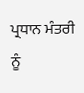ਪ੍ਰਧਾਨ ਮੰਤਰੀ ਨੂੰ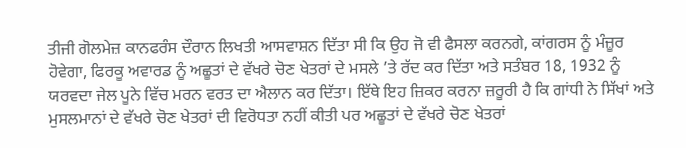ਤੀਜੀ ਗੋਲਮੇਜ਼ ਕਾਨਫਰੰਸ ਦੌਰਾਨ ਲਿਖਤੀ ਆਸਵਾਸ਼ਨ ਦਿੱਤਾ ਸੀ ਕਿ ਉਹ ਜੋ ਵੀ ਫੈਸਲਾ ਕਰਨਗੇ, ਕਾਂਗਰਸ ਨੂੰ ਮੰਜ਼ੂਰ ਹੋਵੇਗਾ, ਫਿਰਕੂ ਅਵਾਰਡ ਨੂੰ ਅਛੂਤਾਂ ਦੇ ਵੱਖਰੇ ਚੋਣ ਖੇਤਰਾਂ ਦੇ ਮਸਲੇ ’ਤੇ ਰੱਦ ਕਰ ਦਿੱਤਾ ਅਤੇ ਸਤੰਬਰ 18, 1932 ਨੂੰ ਯਰਵਦਾ ਜੇਲ ਪੂਨੇ ਵਿੱਚ ਮਰਨ ਵਰਤ ਦਾ ਐਲਾਨ ਕਰ ਦਿੱਤਾ। ਇੱਥੇ ਇਹ ਜ਼ਿਕਰ ਕਰਨਾ ਜ਼ਰੂਰੀ ਹੈ ਕਿ ਗਾਂਧੀ ਨੇ ਸਿੱਖਾਂ ਅਤੇ ਮੁਸਲਮਾਨਾਂ ਦੇ ਵੱਖਰੇ ਚੋਣ ਖੇਤਰਾਂ ਦੀ ਵਿਰੋਧਤਾ ਨਹੀਂ ਕੀਤੀ ਪਰ ਅਛੂਤਾਂ ਦੇ ਵੱਖਰੇ ਚੋਣ ਖੇਤਰਾਂ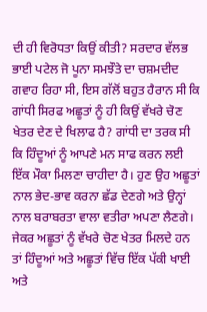ਦੀ ਹੀ ਵਿਰੋਧਤਾ ਕਿਉਂ ਕੀਤੀ? ਸਰਦਾਰ ਵੱਲਭ ਭਾਈ ਪਟੇਲ ਜੋ ਪੂਨਾ ਸਮਝੌਤੇ ਦਾ ਚਸ਼ਮਦੀਦ ਗਵਾਹ ਰਿਹਾ ਸੀ, ਇਸ ਗੱਲੋਂ ਬਹੁਤ ਹੈਰਾਨ ਸੀ ਕਿ ਗਾਂਧੀ ਸਿਰਫ ਅਛੂਤਾਂ ਨੂੰ ਹੀ ਕਿਉਂ ਵੱਖਰੇ ਚੋਣ ਖੇਤਰ ਦੇਣ ਦੇ ਖਿਲਾਫ ਹੈ? ਗਾਂਧੀ ਦਾ ਤਰਕ ਸੀ ਕਿ ਹਿੰਦੂਆਂ ਨੂੰ ਆਪਣੇ ਮਨ ਸਾਫ ਕਰਨ ਲਈ ਇੱਕ ਮੌਕਾ ਮਿਲਣਾ ਚਾਹੀਦਾ ਹੈ। ਹੁਣ ਉਹ ਅਛੂਤਾਂ ਨਾਲ ਭੇਦ-ਭਾਵ ਕਰਨਾ ਛੱਡ ਦੇਣਗੇ ਅਤੇ ਉਨ੍ਹਾਂ ਨਾਲ ਬਰਾਬਰਤਾ ਵਾਲਾ ਵਤੀਰਾ ਅਪਣਾ ਲੈਣਗੇ। ਜੇਕਰ ਅਛੂਤਾਂ ਨੂੰ ਵੱਖਰੇ ਚੋਣ ਖੇਤਰ ਮਿਲਦੇ ਹਨ ਤਾਂ ਹਿੰਦੂਆਂ ਅਤੇ ਅਛੂਤਾਂ ਵਿੱਚ ਇੱਕ ਪੱਕੀ ਖਾਈ ਅਤੇ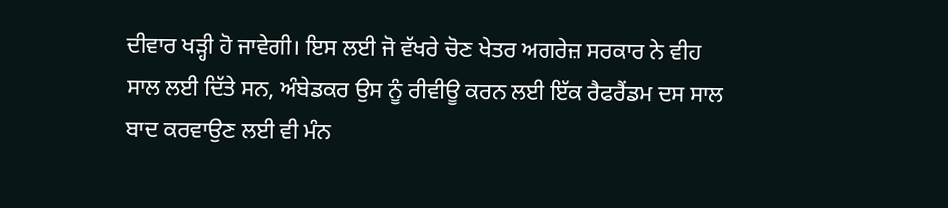ਦੀਵਾਰ ਖੜ੍ਹੀ ਹੋ ਜਾਵੇਗੀ। ਇਸ ਲਈ ਜੋ ਵੱਖਰੇ ਚੋਣ ਖੇਤਰ ਅਗਰੇਜ਼ ਸਰਕਾਰ ਨੇ ਵੀਹ ਸਾਲ ਲਈ ਦਿੱਤੇ ਸਨ, ਅੰਬੇਡਕਰ ਉਸ ਨੂੰ ਰੀਵੀਊ ਕਰਨ ਲਈ ਇੱਕ ਰੈਫਰੈਂਡਮ ਦਸ ਸਾਲ ਬਾਦ ਕਰਵਾਉਣ ਲਈ ਵੀ ਮੰਨ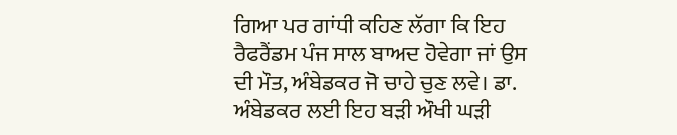ਗਿਆ ਪਰ ਗਾਂਧੀ ਕਹਿਣ ਲੱਗਾ ਕਿ ਇਹ ਰੈਫਰੈਂਡਮ ਪੰਜ ਸਾਲ ਬਾਅਦ ਹੋਵੇਗਾ ਜਾਂ ਉਸ ਦੀ ਮੌਤ, ਅੰਬੇਡਕਰ ਜੋ ਚਾਹੇ ਚੁਣ ਲਵੇ। ਡਾ. ਅੰਬੇਡਕਰ ਲਈ ਇਹ ਬੜੀ ਔਖੀ ਘੜੀ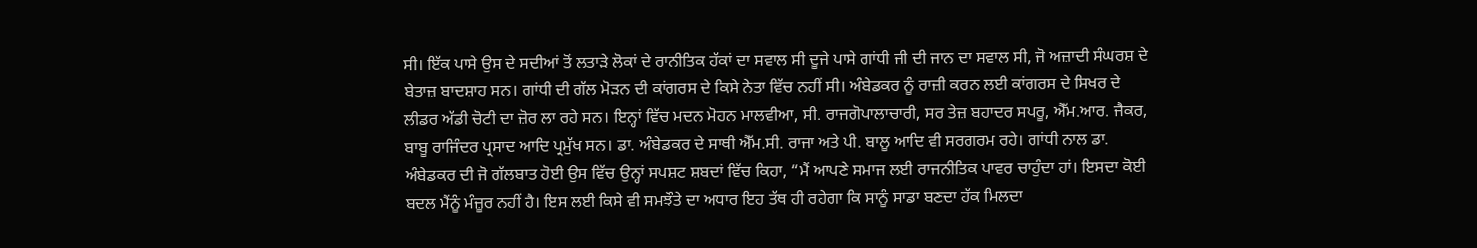ਸੀ। ਇੱਕ ਪਾਸੇ ਉਸ ਦੇ ਸਦੀਆਂ ਤੋਂ ਲਤਾੜੇ ਲੋਕਾਂ ਦੇ ਰਾਨੀਤਿਕ ਹੱਕਾਂ ਦਾ ਸਵਾਲ ਸੀ ਦੂਜੇ ਪਾਸੇ ਗਾਂਧੀ ਜੀ ਦੀ ਜਾਨ ਦਾ ਸਵਾਲ ਸੀ, ਜੋ ਅਜ਼ਾਦੀ ਸੰਘਰਸ਼ ਦੇ ਬੇਤਾਜ਼ ਬਾਦਸ਼ਾਹ ਸਨ। ਗਾਂਧੀ ਦੀ ਗੱਲ ਮੋੜਨ ਦੀ ਕਾਂਗਰਸ ਦੇ ਕਿਸੇ ਨੇਤਾ ਵਿੱਚ ਨਹੀਂ ਸੀ। ਅੰਬੇਡਕਰ ਨੂੰ ਰਾਜ਼ੀ ਕਰਨ ਲਈ ਕਾਂਗਰਸ ਦੇ ਸਿਖਰ ਦੇ ਲੀਡਰ ਅੱਡੀ ਚੋਟੀ ਦਾ ਜ਼ੋਰ ਲਾ ਰਹੇ ਸਨ। ਇਨ੍ਹਾਂ ਵਿੱਚ ਮਦਨ ਮੋਹਨ ਮਾਲਵੀਆ, ਸੀ. ਰਾਜਗੋਪਾਲਾਚਾਰੀ, ਸਰ ਤੇਜ਼ ਬਹਾਦਰ ਸਪਰੂ, ਐੱਮ.ਆਰ. ਜੈਕਰ, ਬਾਬੂ ਰਾਜਿੰਦਰ ਪ੍ਰਸਾਦ ਆਦਿ ਪ੍ਰਮੁੱਖ ਸਨ। ਡਾ. ਅੰਬੇਡਕਰ ਦੇ ਸਾਥੀ ਐੱਮ.ਸੀ. ਰਾਜਾ ਅਤੇ ਪੀ. ਬਾਲੂ ਆਦਿ ਵੀ ਸਰਗਰਮ ਰਹੇ। ਗਾਂਧੀ ਨਾਲ ਡਾ. ਅੰਬੇਡਕਰ ਦੀ ਜੋ ਗੱਲਬਾਤ ਹੋਈ ਉਸ ਵਿੱਚ ਉਨ੍ਹਾਂ ਸਪਸ਼ਟ ਸ਼ਬਦਾਂ ਵਿੱਚ ਕਿਹਾ, “ਮੈਂ ਆਪਣੇ ਸਮਾਜ ਲਈ ਰਾਜਨੀਤਿਕ ਪਾਵਰ ਚਾਹੁੰਦਾ ਹਾਂ। ਇਸਦਾ ਕੋਈ ਬਦਲ ਮੈਂਨੂੰ ਮੰਜ਼ੂਰ ਨਹੀਂ ਹੈ। ਇਸ ਲਈ ਕਿਸੇ ਵੀ ਸਮਝੌਤੇ ਦਾ ਅਧਾਰ ਇਹ ਤੱਥ ਹੀ ਰਹੇਗਾ ਕਿ ਸਾਨੂੰ ਸਾਡਾ ਬਣਦਾ ਹੱਕ ਮਿਲਦਾ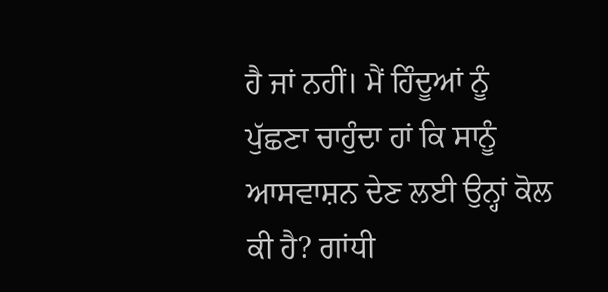ਹੈ ਜਾਂ ਨਹੀਂ। ਮੈਂ ਹਿੰਦੂਆਂ ਨੂੰ ਪੁੱਛਣਾ ਚਾਹੁੰਦਾ ਹਾਂ ਕਿ ਸਾਨੂੰ ਆਸਵਾਸ਼ਨ ਦੇਣ ਲਈ ਉਨ੍ਹਾਂ ਕੋਲ ਕੀ ਹੈ? ਗਾਂਧੀ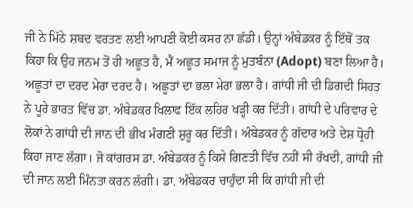ਜੀ ਨੇ ਮਿੱਠੇ ਸ਼ਬਦ ਵਰਤਣ ਲਈ ਆਪਣੀ ਕੋਈ ਕਸਰ ਨਾ ਛੱਡੀ। ਉਨ੍ਹਾਂ ਅੰਬੇਡਕਰ ਨੂੰ ਇੱਥੋਂ ਤਕ ਕਿਹਾ ਕਿ ਉਹ ਜਨਮ ਤੋਂ ਹੀ ਅਛੂਤ ਹੈ, ਮੈਂ ਅਛੂਤ ਸਮਾਜ ਨੂੰ ਮੁਤਬੰਨਾ (Adopt) ਬਣਾ ਲਿਆ ਹੈ। ਅਛੂਤਾਂ ਦਾ ਦਰਦ ਮੇਰਾ ਦਰਦ ਹੈ। ਅਛੂਤਾਂ ਦਾ ਭਲਾ ਮੇਰਾ ਭਲਾ ਹੈ। ਗਾਂਧੀ ਜੀ ਦੀ ਡਿਗਦੀ ਸਿਹਤ ਨੇ ਪੂਰੇ ਭਾਰਤ ਵਿੱਚ ਡਾ. ਅੰਬੇਡਕਰ ਖਿਲਾਫ ਇੱਕ ਲਹਿਰ ਖੜ੍ਹੀ ਕਰ ਦਿੱਤੀ। ਗਾਂਧੀ ਦੇ ਪਰਿਵਾਰ ਦੇ ਲੋਕਾਂ ਨੇ ਗਾਂਧੀ ਦੀ ਜਾਨ ਦੀ ਭੀਖ ਮੰਗਣੀ ਸ਼ੁਰੂ ਕਰ ਦਿੱਤੀ। ਅੰਬੇਡਕਰ ਨੂੰ ਗੱਦਾਰ ਅਤੇ ਦੇਸ਼ ਧ੍ਰੋਹੀ ਕਿਹਾ ਜਾਣ ਲੱਗਾ। ਜੋ ਕਾਂਗਰਸ ਡਾ. ਅੰਬੇਡਕਰ ਨੂੰ ਕਿਸੇ ਗਿਣਤੀ ਵਿੱਚ ਨਹੀਂ ਸੀ ਰੱਖਦੀ, ਗਾਂਧੀ ਜੀ ਦੀ ਜਾਨ ਲਈ ਮਿੰਨਤਾ ਕਰਨ ਲੱਗੀ। ਡਾ. ਅੰਬੇਡਕਰ ਚਾਹੁੰਦਾ ਸੀ ਕਿ ਗਾਂਧੀ ਜੀ ਦੀ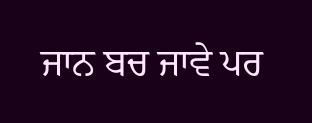ਜਾਨ ਬਚ ਜਾਵੇ ਪਰ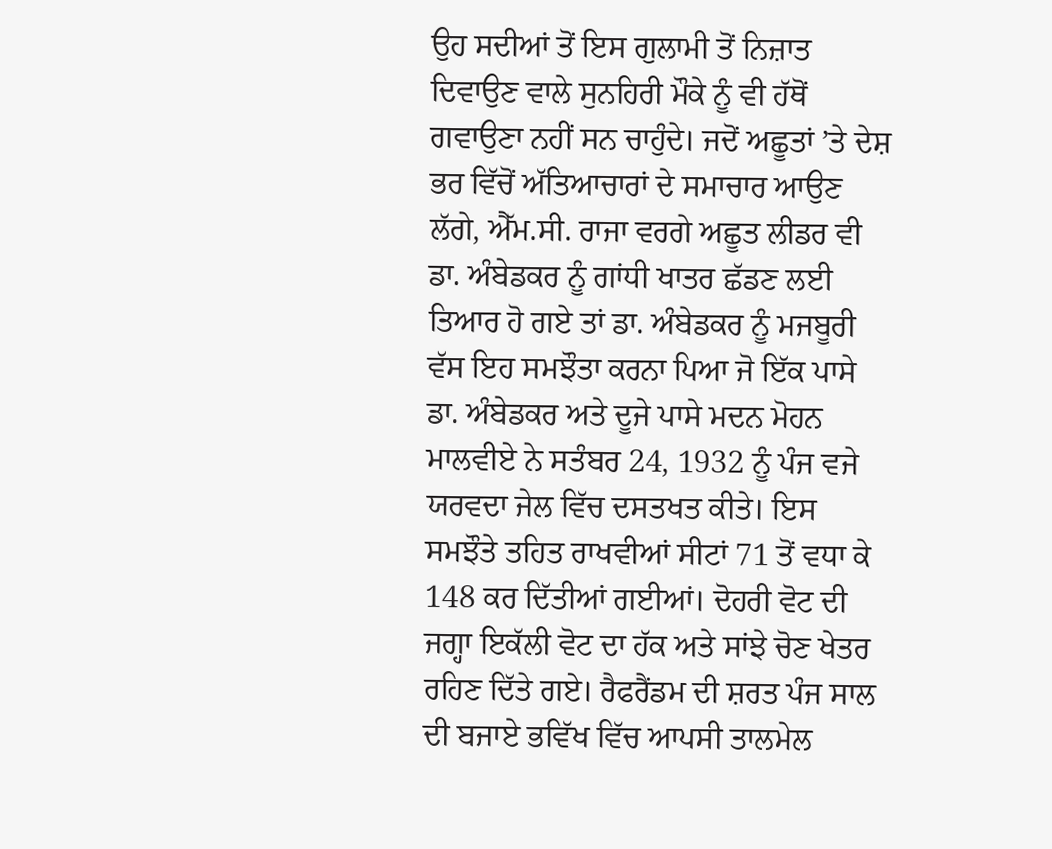ਉਹ ਸਦੀਆਂ ਤੋਂ ਇਸ ਗੁਲਾਮੀ ਤੋਂ ਨਿਜ਼ਾਤ ਦਿਵਾਉਣ ਵਾਲੇ ਸੁਨਹਿਰੀ ਮੌਕੇ ਨੂੰ ਵੀ ਹੱਥੋਂ ਗਵਾਉਣਾ ਨਹੀਂ ਸਨ ਚਾਹੁੰਦੇ। ਜਦੋਂ ਅਛੂਤਾਂ ’ਤੇ ਦੇਸ਼ ਭਰ ਵਿੱਚੋਂ ਅੱਤਿਆਚਾਰਾਂ ਦੇ ਸਮਾਚਾਰ ਆਉਣ ਲੱਗੇ, ਐੱਮ.ਸੀ. ਰਾਜਾ ਵਰਗੇ ਅਛੂਤ ਲੀਡਰ ਵੀ ਡਾ. ਅੰਬੇਡਕਰ ਨੂੰ ਗਾਂਧੀ ਖਾਤਰ ਛੱਡਣ ਲਈ ਤਿਆਰ ਹੋ ਗਏ ਤਾਂ ਡਾ. ਅੰਬੇਡਕਰ ਨੂੰ ਮਜਬੂਰੀ ਵੱਸ ਇਹ ਸਮਝੌਤਾ ਕਰਨਾ ਪਿਆ ਜੋ ਇੱਕ ਪਾਸੇ ਡਾ. ਅੰਬੇਡਕਰ ਅਤੇ ਦੂਜੇ ਪਾਸੇ ਮਦਨ ਮੋਹਨ ਮਾਲਵੀਏ ਨੇ ਸਤੰਬਰ 24, 1932 ਨੂੰ ਪੰਜ ਵਜੇ ਯਰਵਦਾ ਜੇਲ ਵਿੱਚ ਦਸਤਖਤ ਕੀਤੇ। ਇਸ ਸਮਝੌਤੇ ਤਹਿਤ ਰਾਖਵੀਆਂ ਸੀਟਾਂ 71 ਤੋਂ ਵਧਾ ਕੇ 148 ਕਰ ਦਿੱਤੀਆਂ ਗਈਆਂ। ਦੋਹਰੀ ਵੋਟ ਦੀ ਜਗ੍ਹਾ ਇਕੱਲੀ ਵੋਟ ਦਾ ਹੱਕ ਅਤੇ ਸਾਂਝੇ ਚੋਣ ਖੇਤਰ ਰਹਿਣ ਦਿੱਤੇ ਗਏ। ਰੈਫਰੈਂਡਮ ਦੀ ਸ਼ਰਤ ਪੰਜ ਸਾਲ ਦੀ ਬਜਾਏ ਭਵਿੱਖ ਵਿੱਚ ਆਪਸੀ ਤਾਲਮੇਲ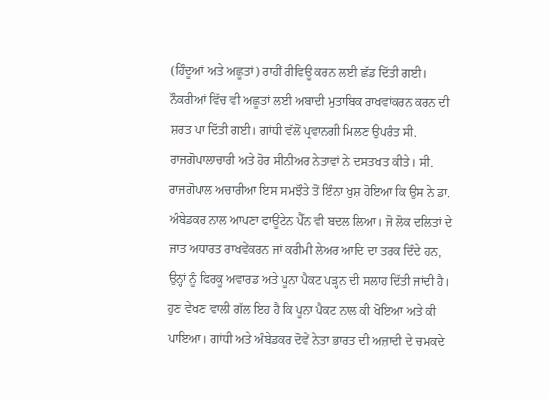(ਹਿੰਦੂਆਂ ਅਤੇ ਅਛੂਤਾਂ) ਰਾਹੀਂ ਰੀਵਿਊ ਕਰਨ ਲਈ ਛੱਡ ਦਿੱਤੀ ਗਈ। ਨੌਕਰੀਆਂ ਵਿੱਚ ਵੀ ਅਛੂਤਾਂ ਲਈ ਅਬਾਦੀ ਮੁਤਾਬਿਕ ਰਾਖਵਾਂਕਰਨ ਕਰਨ ਦੀ ਸ਼ਰਤ ਪਾ ਦਿੱਤੀ ਗਈ। ਗਾਂਧੀ ਵੱਲੋਂ ਪ੍ਰਵਾਨਗੀ ਮਿਲਣ ਉਪਰੰਤ ਸੀ. ਰਾਜਗੋਪਾਲਾਚਾਰੀ ਅਤੇ ਹੋਰ ਸੀਨੀਅਰ ਨੇਤਾਵਾਂ ਨੇ ਦਸਤਖਤ ਕੀਤੇ। ਸੀ. ਰਾਜਗੋਪਾਲ ਅਚਾਰੀਆ ਇਸ ਸਮਝੌਤੇ ਤੋਂ ਇੰਨਾ ਖੁਸ਼ ਹੋਇਆ ਕਿ ਉਸ ਨੇ ਡਾ. ਅੰਬੇਡਕਰ ਨਾਲ ਆਪਣਾ ਫਾਊਂਟੇਨ ਪੈੱਨ ਵੀ ਬਦਲ ਲਿਆ। ਜੋ ਲੋਕ ਦਲਿਤਾਂ ਦੇ ਜਾਤ ਅਧਾਰਤ ਰਾਖਵੇਂਕਰਨ ਜਾਂ ਕਰੀਮੀ ਲੇਅਰ ਆਦਿ ਦਾ ਤਰਕ ਦਿੰਦੇ ਹਨ, ਉਨ੍ਹਾਂ ਨੂੰ ਫਿਰਕੂ ਅਵਾਰਡ ਅਤੇ ਪੂਨਾ ਪੈਕਟ ਪੜ੍ਹਨ ਦੀ ਸਲਾਹ ਦਿੱਤੀ ਜਾਂਦੀ ਹੈ।
ਹੁਣ ਵੇਖਣ ਵਾਲੀ ਗੱਲ ਇਹ ਹੈ ਕਿ ਪੂਨਾ ਪੈਕਟ ਨਾਲ ਕੀ ਖੋਇਆ ਅਤੇ ਕੀ ਪਾਇਆ। ਗਾਂਧੀ ਅਤੇ ਅੰਬੇਡਕਰ ਦੋਵੇਂ ਨੇਤਾ ਭਾਰਤ ਦੀ ਅਜ਼ਾਦੀ ਦੇ ਚਮਕਦੇ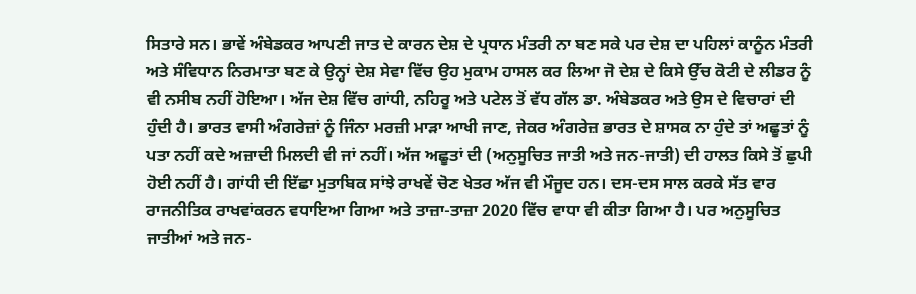ਸਿਤਾਰੇ ਸਨ। ਭਾਵੇਂ ਅੰਬੇਡਕਰ ਆਪਣੀ ਜਾਤ ਦੇ ਕਾਰਨ ਦੇਸ਼ ਦੇ ਪ੍ਰਧਾਨ ਮੰਤਰੀ ਨਾ ਬਣ ਸਕੇ ਪਰ ਦੇਸ਼ ਦਾ ਪਹਿਲਾਂ ਕਾਨੂੰਨ ਮੰਤਰੀ ਅਤੇ ਸੰਵਿਧਾਨ ਨਿਰਮਾਤਾ ਬਣ ਕੇ ਉਨ੍ਹਾਂ ਦੇਸ਼ ਸੇਵਾ ਵਿੱਚ ਉਹ ਮੁਕਾਮ ਹਾਸਲ ਕਰ ਲਿਆ ਜੋ ਦੇਸ਼ ਦੇ ਕਿਸੇ ਉੱਚ ਕੋਟੀ ਦੇ ਲੀਡਰ ਨੂੰ ਵੀ ਨਸੀਬ ਨਹੀਂ ਹੋਇਆ। ਅੱਜ ਦੇਸ਼ ਵਿੱਚ ਗਾਂਧੀ, ਨਹਿਰੂ ਅਤੇ ਪਟੇਲ ਤੋਂ ਵੱਧ ਗੱਲ ਡਾ. ਅੰਬੇਡਕਰ ਅਤੇ ਉਸ ਦੇ ਵਿਚਾਰਾਂ ਦੀ ਹੁੰਦੀ ਹੈ। ਭਾਰਤ ਵਾਸੀ ਅੰਗਰੇਜ਼ਾਂ ਨੂੰ ਜਿੰਨਾ ਮਰਜ਼ੀ ਮਾੜਾ ਆਖੀ ਜਾਣ, ਜੇਕਰ ਅੰਗਰੇਜ਼ ਭਾਰਤ ਦੇ ਸ਼ਾਸਕ ਨਾ ਹੁੰਦੇ ਤਾਂ ਅਛੂਤਾਂ ਨੂੰ ਪਤਾ ਨਹੀਂ ਕਦੇ ਅਜ਼ਾਦੀ ਮਿਲਦੀ ਵੀ ਜਾਂ ਨਹੀਂ। ਅੱਜ ਅਛੂਤਾਂ ਦੀ (ਅਨੁਸੂਚਿਤ ਜਾਤੀ ਅਤੇ ਜਨ-ਜਾਤੀ) ਦੀ ਹਾਲਤ ਕਿਸੇ ਤੋਂ ਛੁਪੀ ਹੋਈ ਨਹੀਂ ਹੈ। ਗਾਂਧੀ ਦੀ ਇੱਛਾ ਮੁਤਾਬਿਕ ਸਾਂਝੇ ਰਾਖਵੇਂ ਚੋਣ ਖੇਤਰ ਅੱਜ ਵੀ ਮੌਜੂਦ ਹਨ। ਦਸ-ਦਸ ਸਾਲ ਕਰਕੇ ਸੱਤ ਵਾਰ ਰਾਜਨੀਤਿਕ ਰਾਖਵਾਂਕਰਨ ਵਧਾਇਆ ਗਿਆ ਅਤੇ ਤਾਜ਼ਾ-ਤਾਜ਼ਾ 2020 ਵਿੱਚ ਵਾਧਾ ਵੀ ਕੀਤਾ ਗਿਆ ਹੈ। ਪਰ ਅਨੁਸੂਚਿਤ ਜਾਤੀਆਂ ਅਤੇ ਜਨ-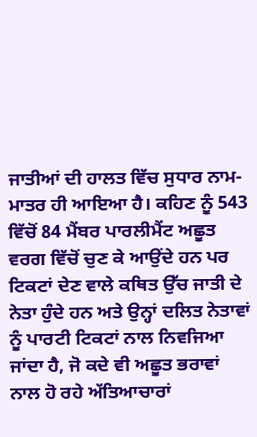ਜਾਤੀਆਂ ਦੀ ਹਾਲਤ ਵਿੱਚ ਸੁਧਾਰ ਨਾਮ-ਮਾਤਰ ਹੀ ਆਇਆ ਹੈ। ਕਹਿਣ ਨੂੰ 543 ਵਿੱਚੋਂ 84 ਮੈਂਬਰ ਪਾਰਲੀਮੈਂਟ ਅਛੂਤ ਵਰਗ ਵਿੱਚੋਂ ਚੁਣ ਕੇ ਆਉਂਦੇ ਹਨ ਪਰ ਟਿਕਟਾਂ ਦੇਣ ਵਾਲੇ ਕਥਿਤ ਉੱਚ ਜਾਤੀ ਦੇ ਨੇਤਾ ਹੁੰਦੇ ਹਨ ਅਤੇ ਉਨ੍ਹਾਂ ਦਲਿਤ ਨੇਤਾਵਾਂ ਨੂੰ ਪਾਰਟੀ ਟਿਕਟਾਂ ਨਾਲ ਨਿਵਜਿਆ ਜਾਂਦਾ ਹੈ, ਜੋ ਕਦੇ ਵੀ ਅਛੂਤ ਭਰਾਵਾਂ ਨਾਲ ਹੋ ਰਹੇ ਅੱਤਿਆਚਾਰਾਂ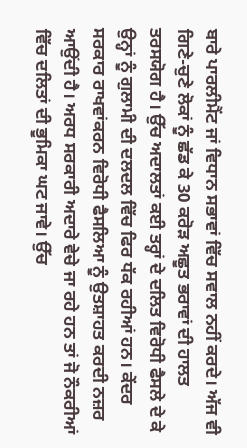ਬਾਰੇ ਪਾਰਲੀਮੈਂਟ ਜਾਂ ਵਿਧਾਨ ਸਭਾਵਾਂ ਵਿੱਚ ਸਵਾਲ ਨਹੀਂ ਕਰਦੇ। ਅੱਜ ਵੀ ਗਿਣੇ-ਚੁਣੇ ਲੋਕਾਂ ਨੂੰ ਛੱਡ ਕੇ 30 ਕਰੋੜ ਅਛੂਤ ਭਰਾਵਾਂ ਦੀ ਹਾਲਤ ਤਰਸਯੋਗ ਹੈ। ਉੱਚ ਅਦਾਲਤਾਂ ਕਈ ਤਰ੍ਹਾਂ ਦੇ ਦਲਿਤ ਵਿਰੋਧੀ ਫੈਸਲੇ ਦੇ ਕੇ ਉਨ੍ਹਾਂ ਨੂੰ ਗੁਲਾਮੀ ਦੀ ਦਲਦਲ ਵਿੱਚ ਫਿਰ ਧੱਕ ਰਹੀਆਂ ਹਨ। ਕੇਂਦਰ ਸਰਕਾਰ ਰਾਖਵਾਂਕਰਨ ਵਿਰੋਧੀ ਫੈਸਲਿਆ ਨੂੰ ਉਤਸ਼ਾਹਤ ਕਰਦੀ ਨਜ਼ਰ ਆਉਂਦੀ ਹੈ। ਅਰਧ ਸਰਕਾਰੀ ਅਦਾਰੇ ਵੇਚੇ ਜਾ ਰਹੇ ਹਨ ਤਾਂ ਜੋ ਨੌਕਰੀਆਂ ਵਿੱਚ ਦਲਿਤਾਂ ਦੀ ਭੂਮਿਕਾ ਘਟ ਜਾਵੇ। ਉੱਚ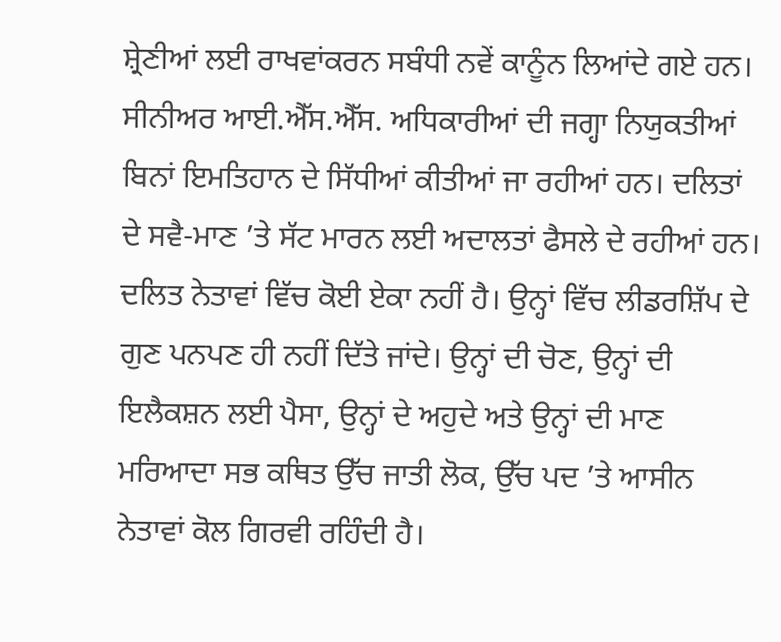ਸ਼੍ਰੇਣੀਆਂ ਲਈ ਰਾਖਵਾਂਕਰਨ ਸਬੰਧੀ ਨਵੇਂ ਕਾਨੂੰਨ ਲਿਆਂਦੇ ਗਏ ਹਨ। ਸੀਨੀਅਰ ਆਈ.ਐੱਸ.ਐੱਸ. ਅਧਿਕਾਰੀਆਂ ਦੀ ਜਗ੍ਹਾ ਨਿਯੁਕਤੀਆਂ ਬਿਨਾਂ ਇਮਤਿਹਾਨ ਦੇ ਸਿੱਧੀਆਂ ਕੀਤੀਆਂ ਜਾ ਰਹੀਆਂ ਹਨ। ਦਲਿਤਾਂ ਦੇ ਸਵੈ-ਮਾਣ ’ਤੇ ਸੱਟ ਮਾਰਨ ਲਈ ਅਦਾਲਤਾਂ ਫੈਸਲੇ ਦੇ ਰਹੀਆਂ ਹਨ। ਦਲਿਤ ਨੇਤਾਵਾਂ ਵਿੱਚ ਕੋਈ ਏਕਾ ਨਹੀਂ ਹੈ। ਉਨ੍ਹਾਂ ਵਿੱਚ ਲੀਡਰਸ਼ਿੱਪ ਦੇ ਗੁਣ ਪਨਪਣ ਹੀ ਨਹੀਂ ਦਿੱਤੇ ਜਾਂਦੇ। ਉਨ੍ਹਾਂ ਦੀ ਚੋਣ, ਉਨ੍ਹਾਂ ਦੀ ਇਲੈਕਸ਼ਨ ਲਈ ਪੈਸਾ, ਉਨ੍ਹਾਂ ਦੇ ਅਹੁਦੇ ਅਤੇ ਉਨ੍ਹਾਂ ਦੀ ਮਾਣ ਮਰਿਆਦਾ ਸਭ ਕਥਿਤ ਉੱਚ ਜਾਤੀ ਲੋਕ, ਉੱਚ ਪਦ ’ਤੇ ਆਸੀਨ ਨੇਤਾਵਾਂ ਕੋਲ ਗਿਰਵੀ ਰਹਿੰਦੀ ਹੈ।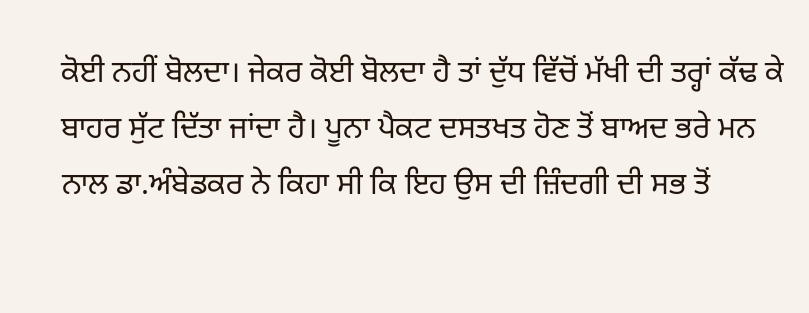ਕੋਈ ਨਹੀਂ ਬੋਲਦਾ। ਜੇਕਰ ਕੋਈ ਬੋਲਦਾ ਹੈ ਤਾਂ ਦੁੱਧ ਵਿੱਚੋਂ ਮੱਖੀ ਦੀ ਤਰ੍ਹਾਂ ਕੱਢ ਕੇ ਬਾਹਰ ਸੁੱਟ ਦਿੱਤਾ ਜਾਂਦਾ ਹੈ। ਪੂਨਾ ਪੈਕਟ ਦਸਤਖਤ ਹੋਣ ਤੋਂ ਬਾਅਦ ਭਰੇ ਮਨ ਨਾਲ ਡਾ.ਅੰਬੇਡਕਰ ਨੇ ਕਿਹਾ ਸੀ ਕਿ ਇਹ ਉਸ ਦੀ ਜ਼ਿੰਦਗੀ ਦੀ ਸਭ ਤੋਂ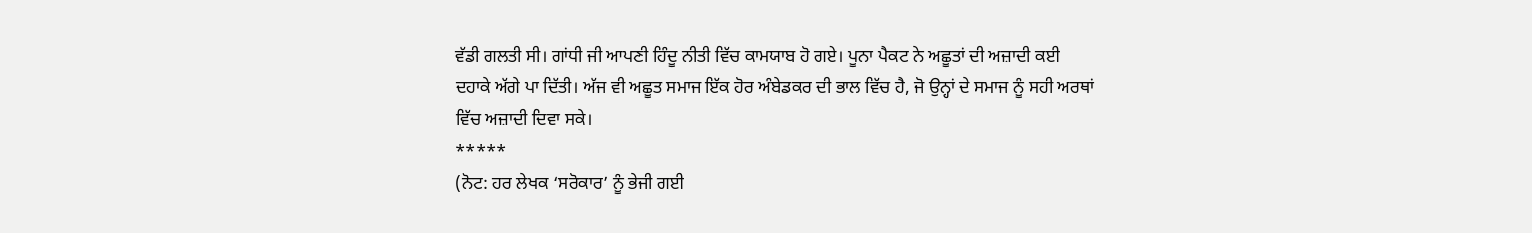ਵੱਡੀ ਗਲਤੀ ਸੀ। ਗਾਂਧੀ ਜੀ ਆਪਣੀ ਹਿੰਦੂ ਨੀਤੀ ਵਿੱਚ ਕਾਮਯਾਬ ਹੋ ਗਏ। ਪੂਨਾ ਪੈਕਟ ਨੇ ਅਛੂਤਾਂ ਦੀ ਅਜ਼ਾਦੀ ਕਈ ਦਹਾਕੇ ਅੱਗੇ ਪਾ ਦਿੱਤੀ। ਅੱਜ ਵੀ ਅਛੂਤ ਸਮਾਜ ਇੱਕ ਹੋਰ ਅੰਬੇਡਕਰ ਦੀ ਭਾਲ ਵਿੱਚ ਹੈ, ਜੋ ਉਨ੍ਹਾਂ ਦੇ ਸਮਾਜ ਨੂੰ ਸਹੀ ਅਰਥਾਂ ਵਿੱਚ ਅਜ਼ਾਦੀ ਦਿਵਾ ਸਕੇ।
*****
(ਨੋਟ: ਹਰ ਲੇਖਕ ‘ਸਰੋਕਾਰ’ ਨੂੰ ਭੇਜੀ ਗਈ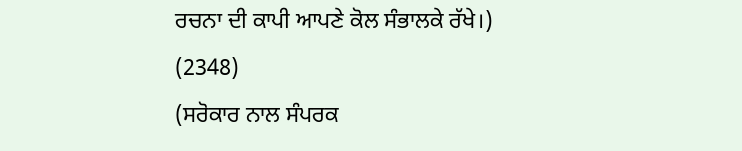ਰਚਨਾ ਦੀ ਕਾਪੀ ਆਪਣੇ ਕੋਲ ਸੰਭਾਲਕੇ ਰੱਖੇ।)
(2348)
(ਸਰੋਕਾਰ ਨਾਲ ਸੰਪਰਕ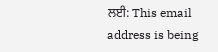ਲਈ: This email address is being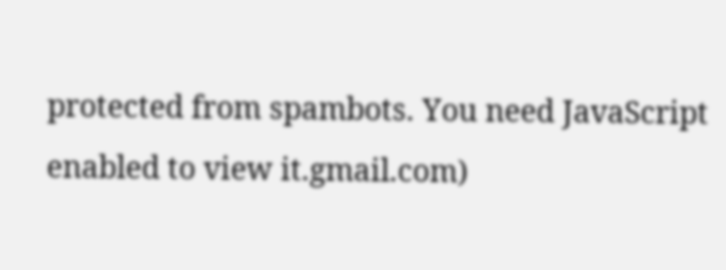protected from spambots. You need JavaScript enabled to view it.gmail.com)